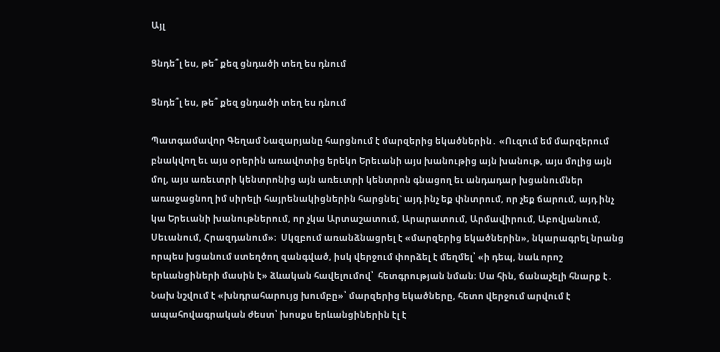Այլ

Ցնդե՞լ ես, թե՞ քեզ ցնդածի տեղ ես դնում

Ցնդե՞լ ես, թե՞ քեզ ցնդածի տեղ ես դնում

Պատգամավոր Գեղամ Նազարյանը հարցնում է մարզերից եկածներին․ «Ուզում եմ մարզերում բնակվող եւ այս օրերին առավոտից երեկո Երեւանի այս խանութից այն խանութ, այս մոլից այն մոլ, այս առեւտրի կենտրոնից այն առեւտրի կենտրոն գնացող եւ անդադար խցանումներ առաջացնող իմ սիրելի հայրենակիցներին հարցնել` այդ ինչ եք փնտրում, որ չեք ճարում, այդ ինչ կա Երեւանի խանութներում, որ չկա Արտաշատում, Արարատում, Արմավիրում, Աբովյանում, Սեւանում, Հրազդանում»։  Սկզբում առանձնացրել է «մարզերից եկածներին», նկարագրել նրանց որպես խցանում ստեղծող զանգված, իսկ վերջում փորձել է մեղմել՝ «ի դեպ, նաև որոշ երևանցիների մասին է» ձևական հավելումով՝  հետգրության նման։ Սա հին, ճանաչելի հնարք է․ Նախ նշվում է «խնդրահարույց խումբը»՝ մարզերից եկածները, հետո վերջում արվում է ապահովագրական ժեստ՝ խոսքս երևանցիներին էլ է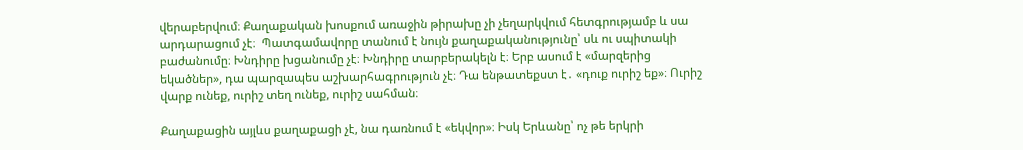վերաբերվում։ Քաղաքական խոսքում առաջին թիրախը չի չեղարկվում հետգրությամբ և սա արդարացում չէ։  Պատգամավորը տանում է նույն քաղաքականությունը՝ սև ու սպիտակի բաժանումը։ Խնդիրը խցանումը չէ։ Խնդիրը տարբերակելն է։ Երբ ասում է «մարզերից եկածներ», դա պարզապես աշխարհագրություն չէ։ Դա ենթատեքստ է․ «դուք ուրիշ եք»։ Ուրիշ վարք ունեք, ուրիշ տեղ ունեք, ուրիշ սահման։

Քաղաքացին այլևս քաղաքացի չէ, նա դառնում է «եկվոր»։ Իսկ Երևանը՝ ոչ թե երկրի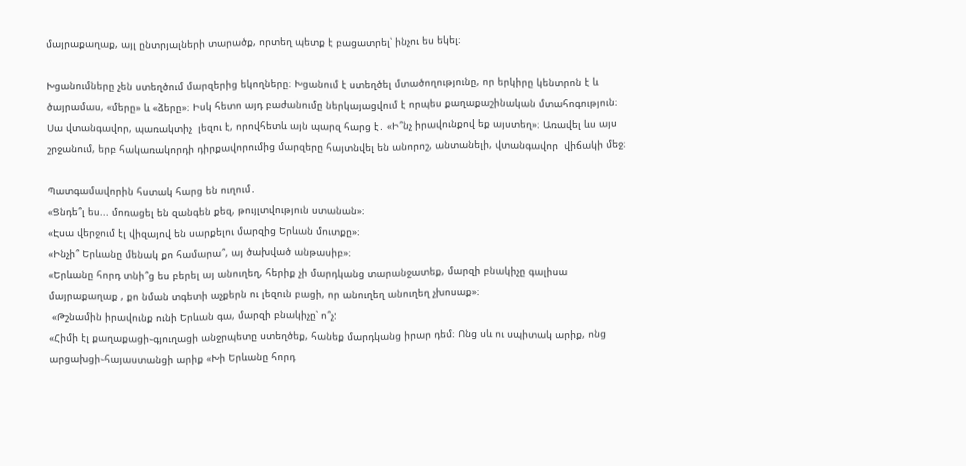մայրաքաղաք, այլ ընտրյալների տարածք, որտեղ պետք է բացատրել՝ ինչու ես եկել։

Խցանումները չեն ստեղծում մարզերից եկողները։ Խցանում է ստեղծել մտածողությունը, որ երկիրը կենտրոն է և ծայրամաս, «մերը» և «ձերը»։ Իսկ հետո այդ բաժանումը ներկայացվում է որպես քաղաքաշինական մտահոգություն։
Սա վտանգավոր, պառակտիչ  լեզու է, որովհետև այն պարզ հարց է․ «Ի՞նչ իրավունքով եք այստեղ»։ Առավել ևս այս շրջանում, երբ հակառակորդի դիրքավորումից մարզերը հայտնվել են անորոշ, անտանելի, վտանգավոր  վիճակի մեջ։

Պատգամավորին հստակ հարց են ուղում․
«Ցնդե՞լ ես... մոռացել են զանգեն քեզ, թույլտվություն ստանան»։
«Էսա վերջում էլ վիզայով են սարքելու մարզից Երևան մուտքը»։
«Ինչի՞ Երևանը մենակ քո համարա՞, այ ծախված անթասիբ»։
«Երևանը հորդ տնի՞ց ես բերել այ անուղեղ, հերիք չի մարդկանց տարանջատեք, մարզի բնակիչը գալիսա մայրաքաղաք , քո նման տգետի աչքերն ու լեզուն բացի, որ անուղեղ անուղեղ չխոսաք»։
 «Թշնամին իրավունք ունի Երևան գա, մարզի բնակիչը՝ ո՞չ:
«Հիմի էլ քաղաքացի֊գյուղացի անջրպետը ստեղծեք, հանեք մարդկանց իրար դեմ։ Ոնց սև ու սպիտակ արիք, ոնց արցախցի֊հայաստանցի արիք «Խի Երևանը հորդ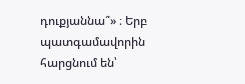դուքյաննա՞» ։ Երբ պատգամավորին հարցնում են՝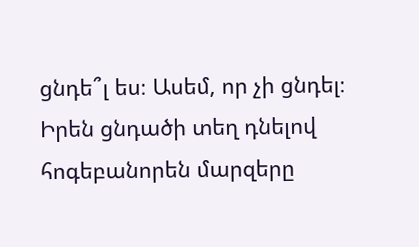ցնդե՞լ ես։ Ասեմ, որ չի ցնդել։ Իրեն ցնդածի տեղ դնելով հոգեբանորեն մարզերը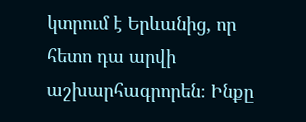կտրում է Երևանից, որ հետո դա արվի աշխարհագրորեն։ Ինքը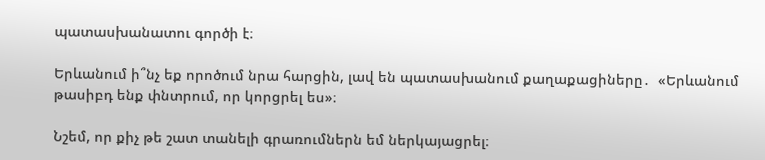պատասխանատու գործի է։

Երևանում ի՞նչ եք որոծում նրա հարցին, լավ են պատասխանում քաղաքացիները․  «Երևանում թասիբդ ենք փնտրում, որ կորցրել ես»։

Նշեմ, որ քիչ թե շատ տանելի գրառումներն եմ ներկայացրել։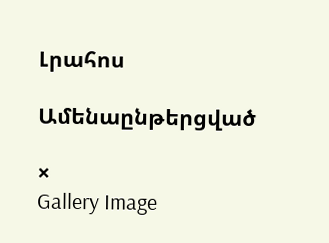Լրահոս

Ամենաընթերցված

×
Gallery Image